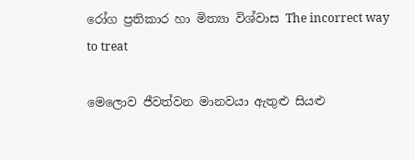රෝග ප්‍රතිකාර හා මිත්‍යා විශ්වාස The incorrect way to treat

මෙලොව ජීවත්වන මානවයා ඇතුළු සියළු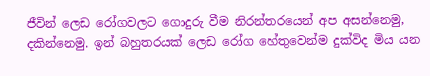ජීවින් ලෙඩ රෝගවලට ගොදුරු වීම නිරන්තරයෙන් අප අසන්නෙමු, දකින්නෙමු. ඉන් බහුතරයක් ලෙඩ රෝග හේතුවෙන්ම දුක්විද මිය යන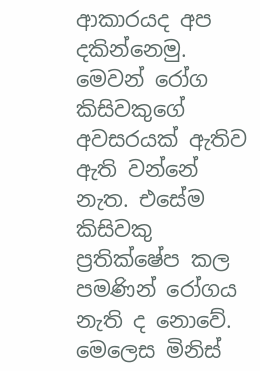ආකාරයද අප දකින්නෙමු. මෙවන් රෝග කිසිවකුගේ අවසරයක් ඇතිව ඇති වන්නේ නැත. එසේම කිසිවකු ප්‍රතික්ෂේප කල පමණින් රෝගය නැති ද නොවේ. මෙලෙස මිනිස්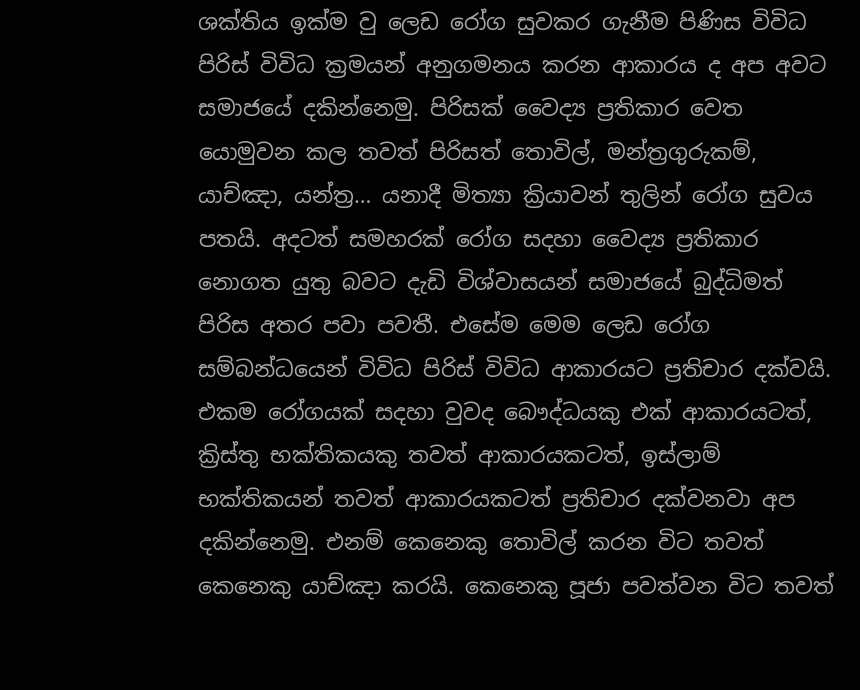ශක්තිය ඉක්ම වු ලෙඩ රෝග සුවකර ගැනීම පිණිස විවිධ පිරිස් විවිධ ක්‍රමයන් අනුගමනය කරන ආකාරය ද අප අවට සමාජයේ දකින්නෙමු. පිරිසක් වෛද්‍ය ප්‍රතිකාර වෙත යොමුවන කල තවත් පිරිසත් තොවිල්, මන්ත්‍රගුරුකම්, යාච්ඤා, යන්ත්‍ර… යනාදී මිත්‍යා ක්‍රියාවන් තුලින් රෝග සුවය පතයි. අදටත් සමහරක් රෝග සදහා වෛද්‍ය ප්‍රතිකාර නොගත යුතු බවට දැඩි විශ්වාසයන් සමාජයේ බුද්ධිමත් පිරිස අතර පවා පවතී. එසේම මෙම ලෙඩ රෝග සම්බන්ධයෙන් විවිධ පිරිස් විවිධ ආකාරයට ප්‍රතිචාර දක්වයි. එකම රෝගයක් සදහා වුවද බෞද්ධයකු එක් ආකාරයටත්, ක්‍රිස්තු භක්තිකයකු තවත් ආකාරයකටත්, ඉස්ලාම් භක්තිකයන් තවත් ආකාරයකටත් ප්‍රතිචාර දක්වනවා අප දකින්නෙමු. එනම් කෙනෙකු තොවිල් කරන විට තවත් කෙනෙකු යාච්ඤා කරයි. කෙනෙකු පූජා පවත්වන විට තවත්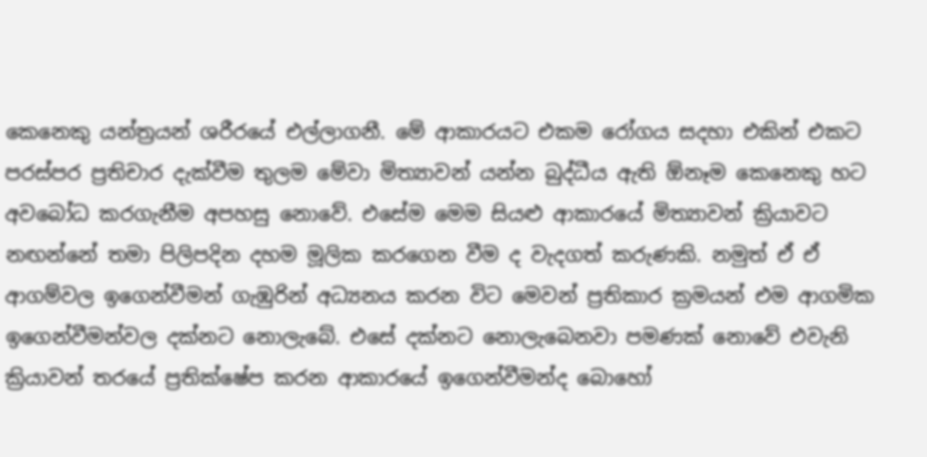කෙනෙකු යන්ත්‍රයන් ශරීරයේ එල්ලාගනී. මේ ආකාරයට එකම රෝගය සදහා එකින් එකට පරස්පර ප්‍රතිචාර දැක්වීම තුලම මේවා මිත්‍යාවන් යන්න බුද්ධීය ඇති ඕනෑම කෙනෙකු හට අවබෝධ කරගැනීම අපහසු නොවේ. එසේම මෙම සියළු ආකාරයේ මිත්‍යාවන් ක්‍රියාවට නඟන්නේ තමා පිලිපදින දහම මූලික කරගෙන වීම ද වැදගත් කරුණකි. නමුත් ඒ ඒ ආගම්වල ඉගෙන්වීමන් ගැඹුරින් අධ්‍යනය කරන විට මෙවන් ප්‍රතිකාර ක්‍රමයන් එම ආගමික ඉගෙන්වීමන්වල දක්නට නොලැබේ. එසේ දක්නට නොලැබෙනවා පමණක් නොවේ එවැනි ක්‍රියාවන් තරයේ ප්‍රතික්ෂේප කරන ආකාරයේ ඉගෙන්වීමන්ද බොහෝ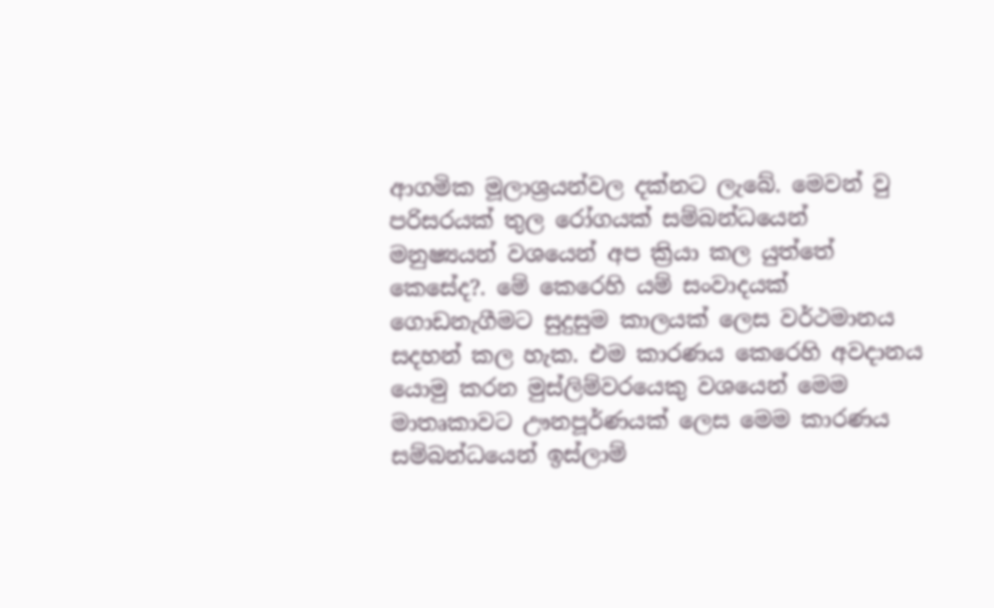ආගමික මූලාශ්‍රයන්වල දක්නට ලැබේ. මෙවන් වු පරිසරයක් තුල රෝගයක් සම්බන්ධයෙන් මනුෂ්‍යයන් වශයෙන් අප ක්‍රියා කල යුත්තේ කෙසේද?. මේ කෙරෙහි යම් සංවාදයක් ගොඩනැගීමට සුදුසුම කාලයක් ලෙස වර්ථමානය සදහන් කල හැක. එම කාරණය කෙරෙහි අවදානය යොමු කරන මුස්ලිම්වරයෙකු වශයෙන් මෙම මාතෘකාවට ඌනපූර්ණයක් ලෙස මෙම කාරණය සම්බන්ධයෙන් ඉස්ලාම්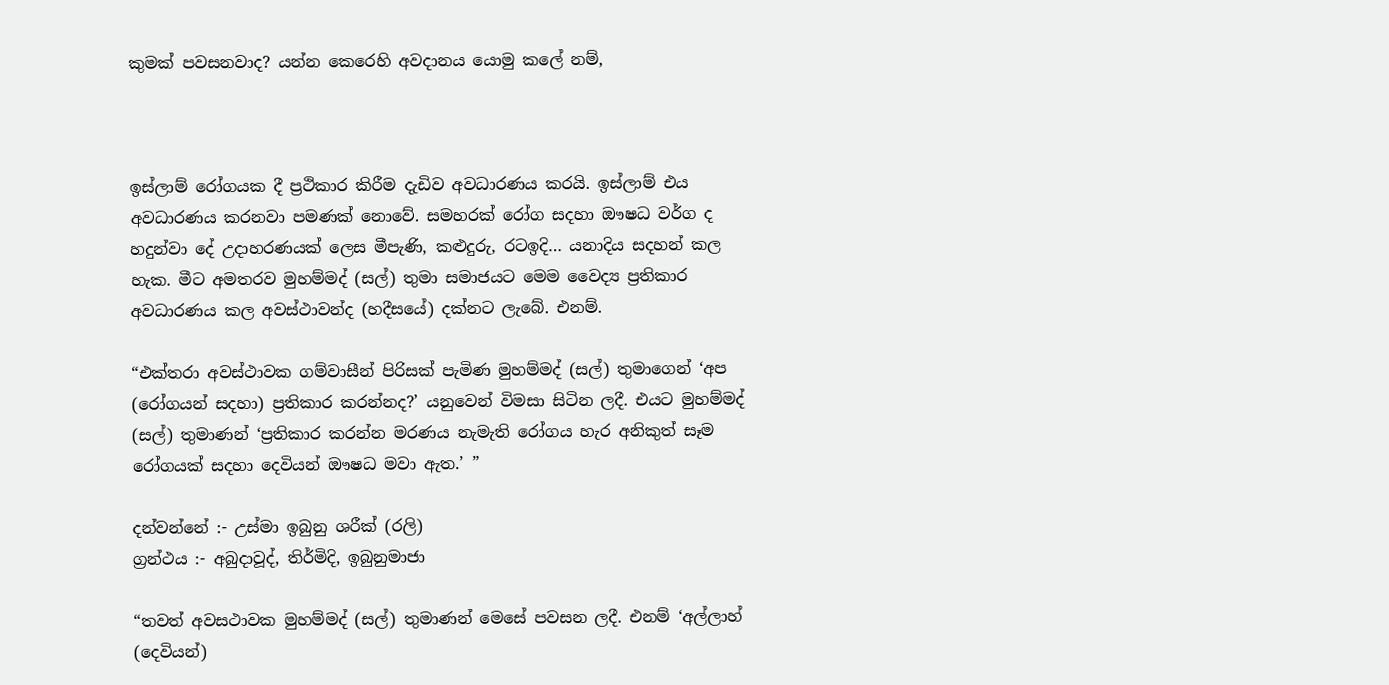කුමක් පවසනවාද? යන්න කෙරෙහි අවදානය යොමු කලේ නම්,



ඉස්ලාම් රෝගයක දී ප්‍රථිකාර කිරීම දැඩිව අවධාරණය කරයි. ඉස්ලාම් එය අවධාරණය කරනවා පමණක් නොවේ. සමහරක් රෝග සදහා ඖෂධ වර්ග ද හදුන්වා දේ උදාහරණයක් ලෙස මීපැණි, කළුදුරු, රටඉදි… යනාදිය සදහන් කල හැක. මීට අමතරව මුහම්මද් (සල්) තුමා සමාජයට මෙම වෛද්‍ය ප්‍රතිකාර අවධාරණය කල අවස්ථාවන්ද (හදීසයේ) දක්නට ලැබේ. එනම්.

“එක්තරා අවස්ථාවක ගම්වාසීන් පිරිසක් පැමිණ මුහම්මද් (සල්) තුමාගෙන් ‘අප (රෝගයන් සදහා) ප්‍රතිකාර කරන්නද?’ යනුවෙන් විමසා සිටින ලදී. එයට මුහම්මද් (සල්) තුමාණන් ‘ප්‍රතිකාර කරන්න මරණය නැමැති රෝගය හැර අනිකුත් සෑම රෝගයක් සදහා දෙවියන් ඖෂධ මවා ඇත.’ ”

දන්වන්නේ :- උස්මා ඉබුනු ශරීක් (රලි)
ග්‍රන්ථය :- අබුදාවූද්, තිර්මිදි, ඉබුනුමාජා

“තවත් අවසථාවක මුහම්මද් (සල්) තුමාණන් මෙසේ පවසන ලදී. එනම් ‘අල්ලාහ් (දෙවියන්)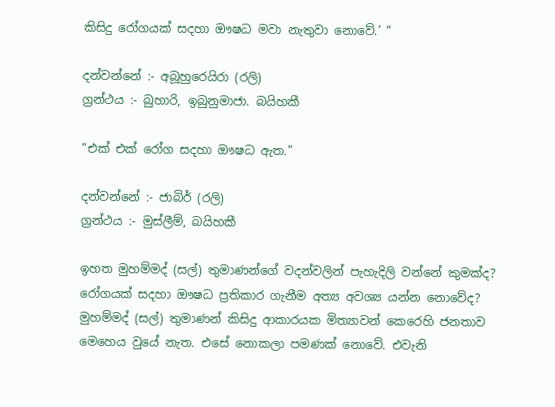කිසිදු රෝගයක් සදහා ඖෂධ මවා නැතුවා නොවේ.’ “

දන්වන්නේ :- අබූහුරෙයිරා (රලි)
ග්‍රන්ථය :- බුහාරි, ඉබුනුමාජා. බයිහකී

“එක් එක් රෝග සදහා ඖෂධ ඇත.”

දන්වන්නේ :- ජාබිර් (රලි)
ග්‍රන්ථය :- මුස්ලීම්, බයිහකී

ඉහත මුහම්මද් (සල්) තුමාණන්ගේ වදන්වලින් පැහැදිලි වන්නේ කුමක්ද? රෝගයක් සදහා ඖෂධ ප්‍රතිකාර ගැනීම අත්‍ය අවශ්‍ය යන්න නොවේද? මුහම්මද් (සල්) තුමාණන් කිසිදු ආකාරයක මිත්‍යාවන් කෙරෙහි ජනතාව මෙහෙය වුයේ නැත. එසේ නොකලා පමණක් නොවේ. එවැනි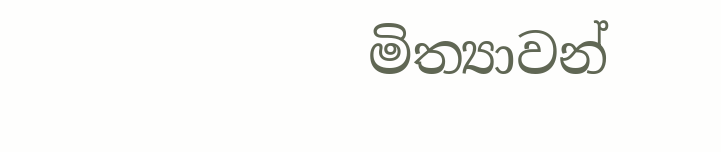මිත්‍යාවන්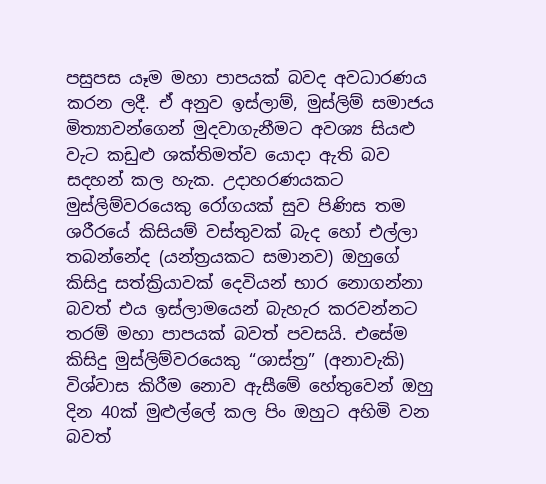පසුපස යෑම මහා පාපයක් බවද අවධාරණය කරන ලදී. ඒ අනුව ඉස්ලාම්, මුස්ලිම් සමාජය මිත්‍යාවන්ගෙන් මුදවාගැනීමට අවශ්‍ය සියළු වැට කඩුළු ශක්තිමත්ව යොදා ඇති බව සදහන් කල හැක. උදාහරණයකට මුස්ලිම්වරයෙකු රෝගයක් සුව පිණිස තම ශරීරයේ කිසියම් වස්තුවක් බැද හෝ එල්ලා තබන්නේද (යන්ත්‍රයකට සමානව) ඔහුගේ කිසිදු සත්ක්‍රියාවක් දෙවියන් භාර නොගන්නා බවත් එය ඉස්ලාමයෙන් බැහැර කරවන්නට තරම් මහා පාපයක් බවත් පවසයි. එසේම කිසිදු මුස්ලිම්වරයෙකු “ශාස්ත්‍ර” (අනාවැකි) විශ්වාස කිරීම නොව ඇසීමේ හේතුවෙන් ඔහු දින 40ක් මුළුල්ලේ කල පිං ඔහුට අහිමි වන බවත්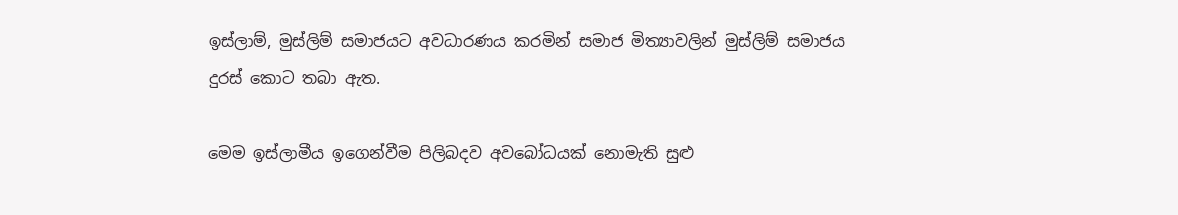ඉස්ලාම්, මුස්ලිම් සමාජයට අවධාරණය කරමින් සමාජ මිත්‍යාවලින් මුස්ලිම් සමාජය දුරස් කොට තබා ඇත.

මෙම ඉස්ලාමීය ඉගෙන්වීම පිලිබදව අවබෝධයක් නොමැති සුළු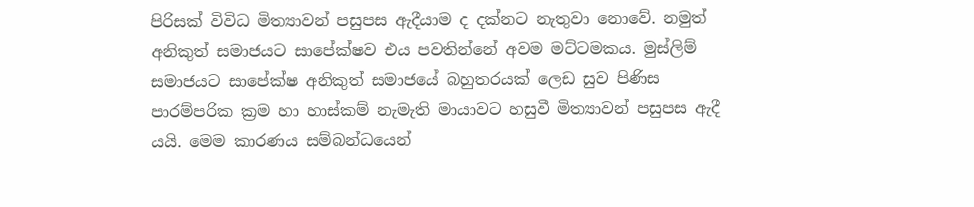පිරිසක් විවිධ මිත්‍යාවන් පසුපස ඇදීයාම ද දක්නට නැතුවා නොවේ. නමුත් අනිකුත් සමාජයට සාපේක්ෂව එය පවතින්නේ අවම මට්ටමකය. මුස්ලිම් සමාජයට සාපේක්ෂ අනිකුත් සමාජයේ බහුතරයක් ලෙඩ සුව පිණිස පාරම්පරික ක්‍රම හා හාස්කම් නැමැති මායාවට හසුවී මිත්‍යාවන් පසුපස ඇදී යයි. මෙම කාරණය සම්බන්ධයෙන්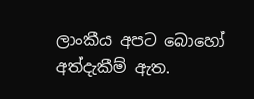ලාංකීය අපට බොහෝ අත්දැකීම් ඇත.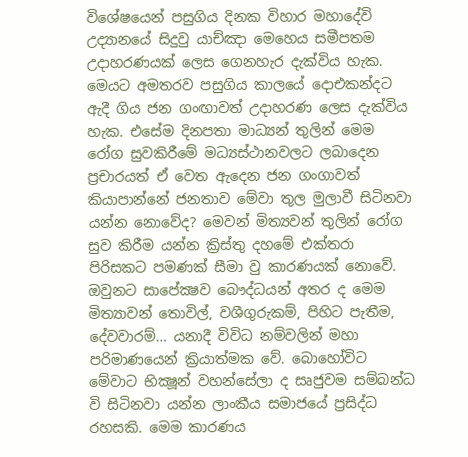විශේෂයෙන් පසුගිය දිනක විහාර මහාදේවි උද්‍යානයේ සිදුවු යාච්ඤා මෙහෙය සමීපතම උදාහරණයක් ලෙස ගෙනහැර දැක්විය හැක. මෙයට අමතරව පසුගිය කාලයේ දොඑකන්දට ඇදී ගිය ජන ගංඟාවත් උදාහරණ ලෙස දැක්විය හැක. එසේම දිනපතා මාධ්‍යන් තුලින් මෙම රෝග සුවකිරීමේ මධ්‍යස්ථානවලට ලබාදෙන ප්‍රචාරයත් ඒ වෙත ඇදෙන ජන ගංගාවත් කියාපාන්නේ ජනතාව මේවා තුල මුලාවී සිටිනවා යන්න නොවේද? මෙවන් මිත්‍යවන් තුලින් රෝග සුව කිරීම යන්න ක්‍රිස්තු දහමේ එක්තරා පිරිසකට පමණක් සීමා වු කාරණයක් නොවේ. ඔවුනට සාපේක්‍ෂව බෞද්ධයන් අතර ද මෙම මිත්‍යාවන් තොවිල්, වශීගුරුකම්, පිහිට පැතීම, දේවවාරම්… යනාදී විවිධ නම්වලින් මහා පරිමාණයෙන් ක්‍රියාත්මක වේ. බොහෝවිට මේවාට භික්‍ෂූන් වහන්සේලා ද සෘජුවම සම්බන්ධ වි සිටිනවා යන්න ලාංකීය සමාජයේ ප්‍රසිද්ධ රහසකි. මෙම කාරණය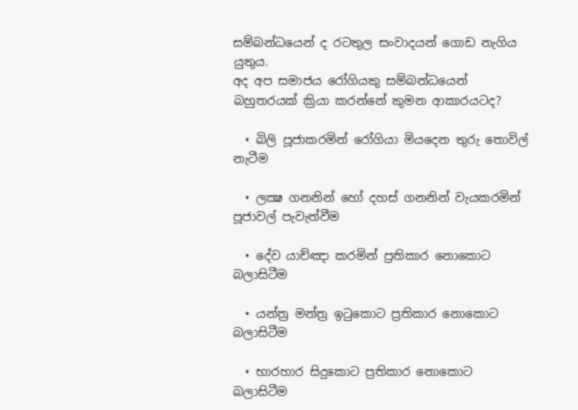සම්බන්ධයෙන් ද රටතුල සංවාදයන් ගොඩ නැගිය යුතුය.
අද අප සමාජය රෝගියකු සම්බන්ධයෙන් බහුතරයක් ක්‍රියා කරන්නේ කුමන ආකාරයටද?

  • බිලි පූජාකරමින් රෝගියා මියදෙන තුරු තොවිල් නැටීම

  • ලක්‍ෂ ගනනින් හෝ දහස් ගනනින් වැයකරමින් පූජාවල් පැවැත්වීම

  • දේව යාච්ඤා කරමින් ප්‍රතිකාර නොකොට බලාසිටීම

  • යන්ත්‍ර මන්ත්‍ර ඉටුකොට ප්‍රතිකාර නොකොට බලාසිටීම

  • භාරහාර සිදුකොට ප්‍රතිකාර නොකොට බලාසිටීම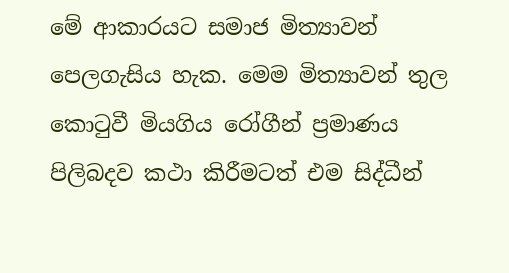මේ ආකාරයට සමාජ මිත්‍යාවන් පෙලගැසිය හැක. මෙම මිත්‍යාවන් තුල කොටුවී මියගිය රෝගීන් ප්‍රමාණය පිලිබදව කථා කිරීමටත් එම සිද්ධීන්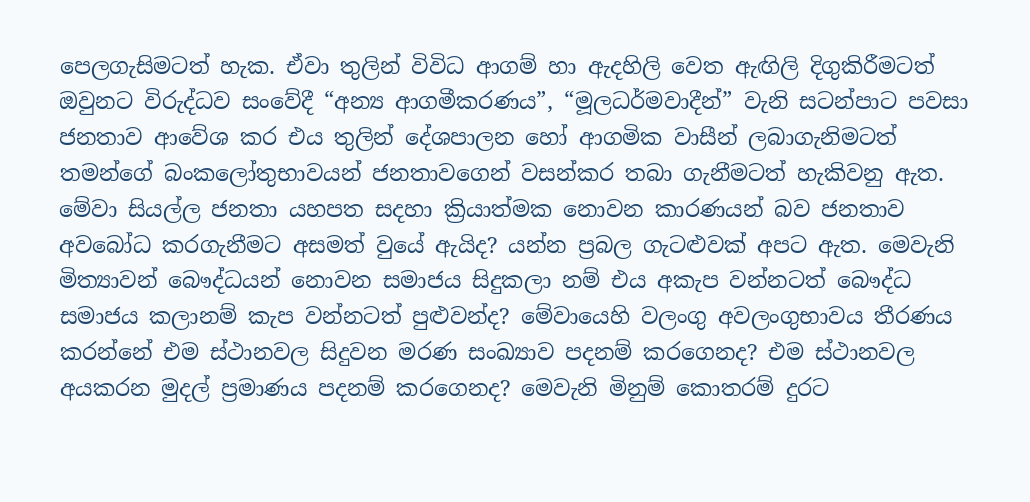පෙලගැසිමටත් හැක. ඒවා තුලින් විවිධ ආගම් හා ඇදහිලි වෙත ඇඟිලි දිගුකිරීමටත් ඔවුනට විරුද්ධව සංවේදී “අන්‍ය ආගමීකරණය”, “මූලධර්මවාදීන්” වැනි සටන්පාට පවසා ජනතාව ආවේශ කර එය තුලින් දේශපාලන හෝ ආගමික වාසීන් ලබාගැනිමටත් තමන්ගේ බංකලෝතුභාවයන් ජනතාවගෙන් වසන්කර තබා ගැනීමටත් හැකිවනු ඇත. මේවා සියල්ල ජනතා යහපත සදහා ක්‍රියාත්මක නොවන කාරණයන් බව ජනතාව අවබෝධ කරගැනීමට අසමත් වුයේ ඇයිද? යන්න ප්‍රබල ගැටළුවක් අපට ඇත. මෙවැනි මිත්‍යාවන් බෞද්ධයන් නොවන සමාජය සිදුකලා නම් එය අකැප වන්නටත් බෞද්ධ සමාජය කලානම් කැප වන්නටත් පුළුවන්ද? මේවායෙහි වලංගු අවලංගුභාවය තීරණය කරන්නේ එම ස්ථානවල සිදුවන මරණ සංඛ්‍යාව පදනම් කරගෙනද? එම ස්ථානවල අයකරන මුදල් ප්‍රමාණය පදනම් කරගෙනද? මෙවැනි මිනුම් කොතරම් දුරට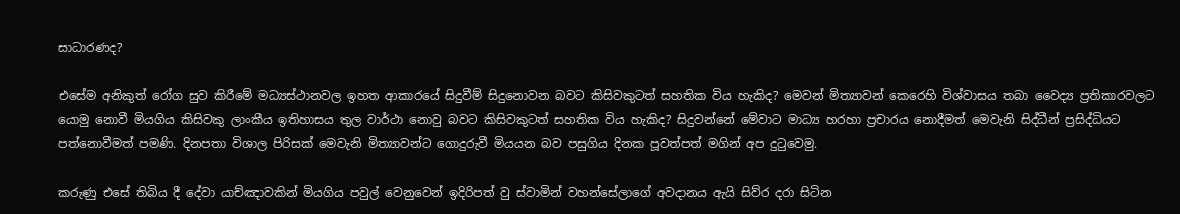සාධාරණද?

එසේම අනිකුත් රෝග සුව කිරීමේ මධ්‍යස්ථානවල ඉහත ආකාරයේ සිදුවීම් සිදුනොවන බවට කිසිවකුටත් සහතික විය හැකිද? මෙවන් මිත්‍යාවන් කෙරෙහි විශ්වාසය තබා වෛද්‍ය ප්‍රතිකාරවලට යොමු නොවී මියගිය කිසිවකු ලාංකීය ඉතිහාසය තුල වාර්ථා නොවු බවට කිසිවකුටත් සහතික විය හැකිද? සිදුවන්නේ මේවාට මාධ්‍ය හරහා ප්‍රචාරය නොදීමත් මෙවැනි සිද්ධීන් ප්‍රසිද්ධියට පත්නොවීමත් පමණි. දිනපතා විශාල පිරිසක් මෙවැනි මිත්‍යාවන්ට ගොදුරුවී මියයන බව පසුගිය දිනක පූවත්පත් මගින් අප දුටුවෙමු.

කරුණු එසේ තිබිය දී දේවා යාච්ඤාවකින් මියගිය පවුල් වෙනුවෙන් ඉදිරිපත් වු ස්වාමින් වහන්සේලාගේ අවදානය ඇයි සිව්ර දරා සිටින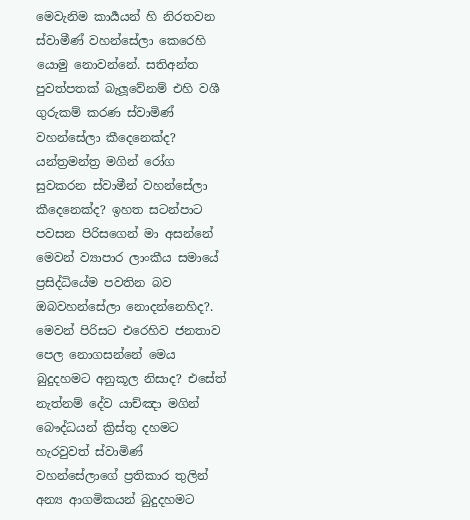මෙවැනිම කාර්‍යයන් හි නිරතවන ස්වාමීණ් වහන්සේලා කෙරෙහි යොමු නොවන්නේ. සතිඅන්ත පුවත්පතක් බැලූවේනම් එහි වශී ගුරුකම් කරණ ස්වාමිණ් වහන්සේලා කීදෙනෙක්ද? යන්ත්‍රමන්ත්‍ර මගින් රෝග සුවකරන ස්වාමීන් වහන්සේලා කීදෙනෙක්ද? ඉහත සටන්පාට පවසන පිරිසගෙන් මා අසන්නේ මෙවන් ව්‍යාපාර ලාංකීය සමායේ ප්‍රසිද්ධියේම පවතින බව ඔබවහන්සේලා නොදන්නෙහිද?. මෙවන් පිරිසට එරෙහිව ජනතාව පෙල නොගසන්නේ මෙය බුදුදහමට අනුකූල නිසාද? එසේත් නැත්නම් දේව යාච්ඤා මගින් බෞද්ධයන් ක්‍රිස්තු දහමට හැරවුවත් ස්වාමිණ් වහන්සේලාගේ ප්‍රතිකාර තුලින් අන්‍ය ආගමිකයන් බුදුදහමට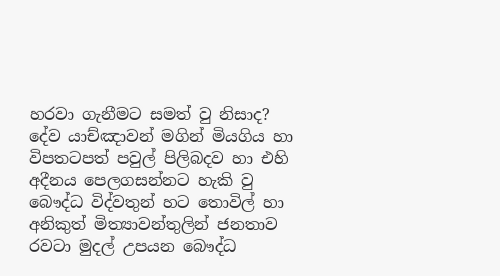හරවා ගැනීමට සමත් වු නිසාද? දේව යාච්ඤාවන් මගින් මියගිය හා විපතටපත් පවුල් පිලිබදව හා එහි අදීනය පෙලගසන්නට හැකි වු බෞද්ධ විද්වතුන් හට තොවිල් හා අනිකුත් මිත්‍යාවන්තුලින් ජනතාව රවටා මුදල් උපයන බෞද්ධ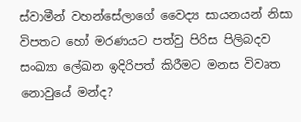ස්වාමීන් වහන්සේලාගේ වෛද්‍ය සායනයන් නිසා විපතට හෝ මරණයට පත්වු පිරිස පිලිබදව සංඛ්‍යා ලේඛන ඉදිරිපත් කිරීමට මනස විවෘත නොවුයේ මන්ද?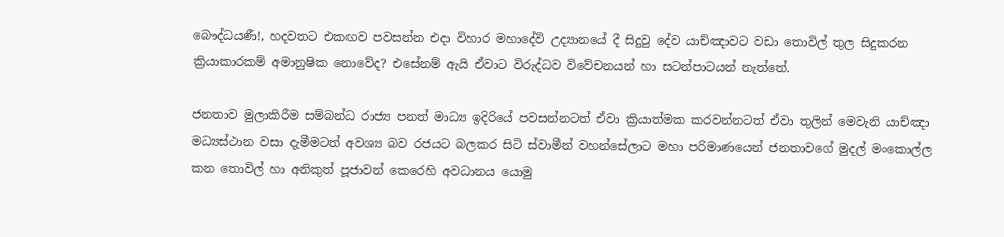බෞද්ධයණී!, හදවතට එකඟව පවසන්න එදා විහාර මහාදේවි උද්‍යානයේ දී සිදුවු දේව යාච්ඤාවට වඩා තොවිල් තුල සිදුකරන ක්‍රියාකාරකම් අමානුෂික නොවේද? එසේනම් ඇයි ඒවාට විරුද්ධව විවේචනයන් හා සටන්පාටයන් නැත්තේ.

ජනතාව මුලාකිරීම සම්බන්ධ රාජ්‍ය පනත් මාධ්‍ය ඉදිරියේ පවසන්නටත් ඒවා ක්‍රියාත්මක කරවන්නටත් ඒවා තුලින් මෙවැනි යාච්ඤා මධ්‍යස්ථාන වසා දැමීමටත් අවශ්‍ය බව රජයට බලකර සිටි ස්වාමීන් වහන්සේලාට මහා පරිමාණයෙන් ජනතාවගේ මුදල් මංකොල්ල කන තොවිල් හා අනිකුත් පූජාවන් කෙරෙහි අවධානය යොමු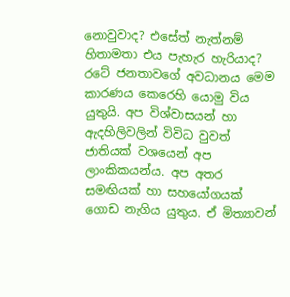නොවුවාද? එසේත් නැත්නම් හිතාමතා එය පැහැර හැරියාද? රටේ ජනතාවගේ අවධානය මෙම කාරණය කෙරෙහි යොමු විය යුතුයි. අප විශ්වාසයන් හා ඇදහිලිවලින් විවිධ වුවත් ජාතියක් වශයෙන් අප ලාංකිකයන්ය. අප අතර සමඟියක් හා සහයෝගයක් ගොඩ නැගිය යුතුය. ඒ මිත්‍යාවන්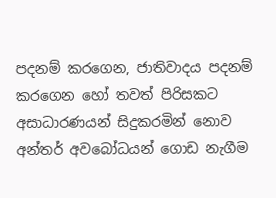පදනම් කරගෙන, ජාතිවාදය පදනම් කරගෙන හෝ තවත් පිරිසකට අසාධාරණයන් සිදුකරමින් නොව අන්තර් අවබෝධයන් ගොඩ නැගීම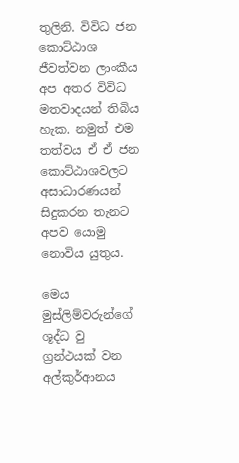තුලිනි. විවිධ ජන කොට්ඨාශ ජීවත්වන ලාංකීය අප අතර විවිධ මතවාදයන් තිබිය හැක. නමුත් එම තත්වය ඒ ඒ ජන කොට්ඨාශවලට අසාධාරණයන් සිදුකරන තැනට අපව යොමු නොවිය යුතුය.

මෙය මුස්ලිම්වරුන්ගේ ශූද්ධ වු ග්‍රන්ථයක් වන අල්කුර්ආනය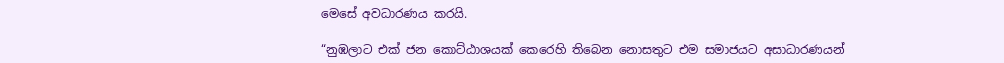මෙසේ අවධාරණය කරයි.

“නුඹලාට එක් ජන කොට්ඨාශයක් කෙරෙහි තිබෙන නොසතුට එම සමාජයට අසාධාරණයන්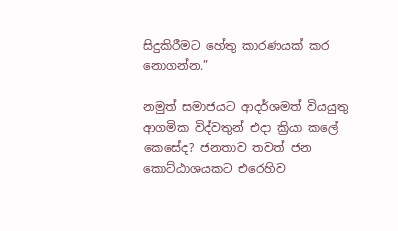සිදුකිරීමට හේතු කාරණයක් කර නොගන්න.”

නමුත් සමාජයට ආදර්ශමත් වියයුතු ආගමික විද්වතුන් එදා ක්‍රියා කලේ කෙසේද? ජනතාව තවත් ජන කොට්ඨාශයකට එරෙහිව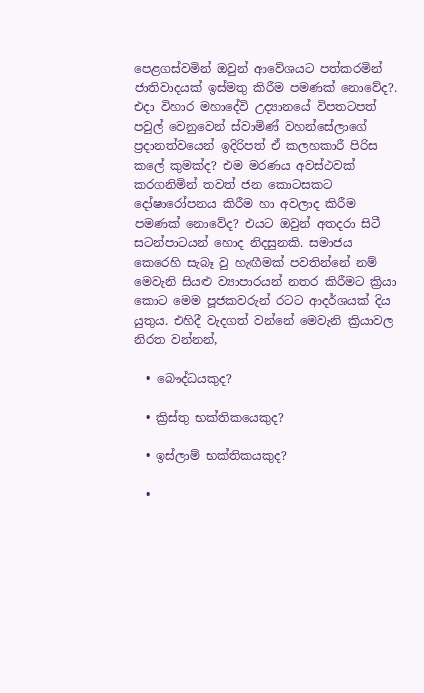පෙළගස්වමින් ඔවුන් ආවේශයට පත්කරමින් ජාතිවාදයක් ඉස්මතු කිරීම පමණක් නොවේද?. එදා විහාර මහාදේවි උද්‍යානයේ විපතටපත් පවුල් වෙනුවෙන් ස්වාමිණ් වහන්සේලාගේ ප්‍රදානත්වයෙන් ඉදිරිපත් ඒ කලහකාරී පිරිස කලේ කුමක්ද? එම මරණය අවස්ථවක් කරගනිමින් තවත් ජන කොටසකට දෝෂාරෝපනය කිරීම හා අවලාද කිරීම පමණක් නොවේද? එයට ඔවුන් අතදරා සිටී සටන්පාටයන් හොද නිදසුනකි. සමාජය කෙරෙහි සැබෑ වු හැඟීමක් පවතින්නේ නම් මෙවැනි සියළු ව්‍යාපාරයන් නතර කිරීමට ක්‍රියා කොට මෙම පූජකවරුන් රටට ආදර්ශයක් දිය යුතුය. එහිදී වැදගත් වන්නේ මෙවැනි ක්‍රියාවල නිරත වන්නන්,

  • බෞද්ධයකුද?

  • ක්‍රිස්තු භක්තිකයෙකුද?

  • ඉස්ලාම් භක්තිකයකුද?

  •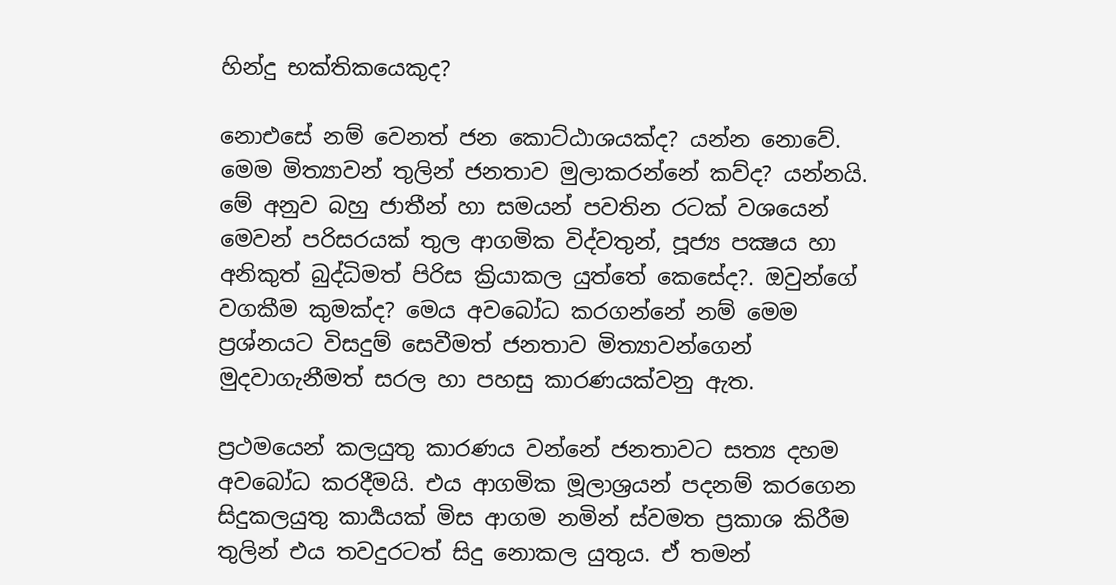හින්දු භක්තිකයෙකුද?

නොඑසේ නම් වෙනත් ජන කොට්ඨාශයක්ද? යන්න නොවේ. මෙම මිත්‍යාවන් තුලින් ජනතාව මුලාකරන්නේ කව්ද? යන්නයි. මේ අනුව බහු ජාතීන් හා සමයන් පවතින රටක් වශයෙන් මෙවන් පරිසරයක් තුල ආගමික විද්වතුන්, පූජ්‍ය පක්‍ෂය හා අනිකුත් බුද්ධිමත් පිරිස ක්‍රියාකල යුත්තේ කෙසේද?. ඔවුන්ගේ වගකීම කුමක්ද? මෙය අවබෝධ කරගන්නේ නම් මෙම ප්‍රශ්නයට විසදුම් සෙවීමත් ජනතාව මිත්‍යාවන්ගෙන් මුදවාගැනීමත් සරල හා පහසු කාරණයක්වනු ඇත.

ප්‍රථමයෙන් කලයුතු කාරණය වන්නේ ජනතාවට සත්‍ය දහම අවබෝධ කරදීමයි. එය ආගමික මූලාශ්‍රයන් පදනම් කරගෙන සිදුකලයුතු කාර්‍යයක් මිස ආගම නමින් ස්වමත ප්‍රකාශ කිරීම තුලින් එය තවදුරටත් සිදු නොකල යුතුය. ඒ තමන්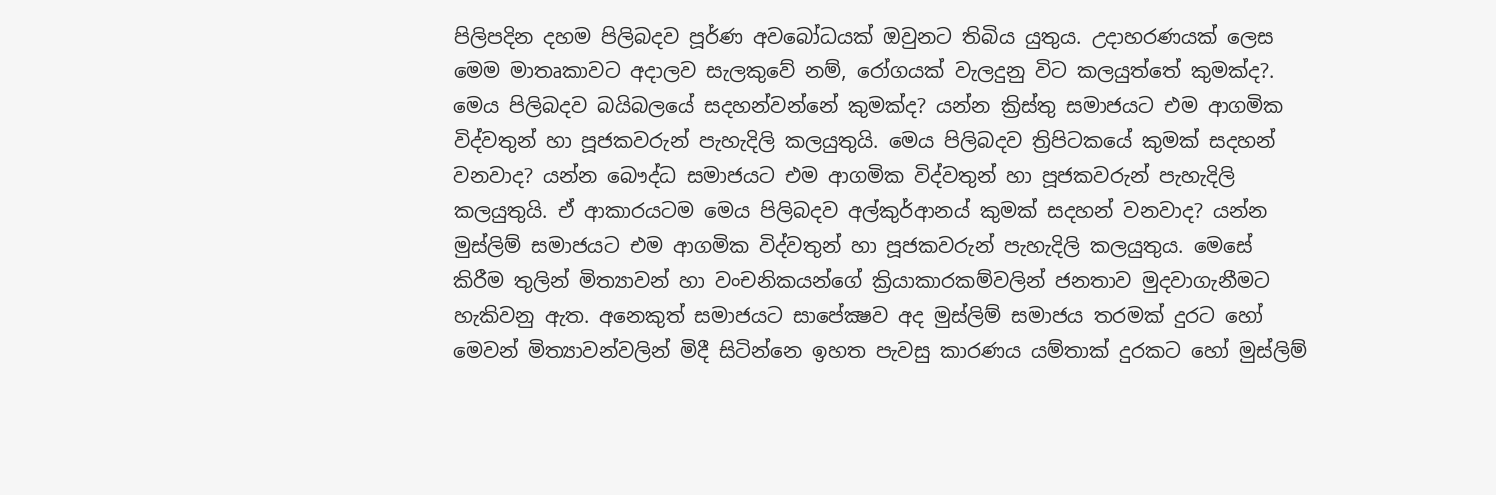පිලිපදින දහම පිලිබදව පූර්ණ අවබෝධයක් ඔවුනට තිබිය යුතුය. උදාහරණයක් ලෙස මෙම මාතෘකාවට අදාලව සැලකුවේ නම්, රෝගයක් වැලදුනු විට කලයුත්තේ කුමක්ද?. මෙය පිලිබදව බයිබලයේ සදහන්වන්නේ කුමක්ද? යන්න ක්‍රිස්තු සමාජයට එම ආගමික විද්වතුන් හා පූජකවරුන් පැහැදිලි කලයුතුයි. මෙය පිලිබදව ත්‍රිපිටකයේ කුමක් සදහන් වනවාද? යන්න බෞද්ධ සමාජයට එම ආගමික විද්වතුන් හා පූජකවරුන් පැහැදිලි කලයුතුයි. ඒ ආකාරයටම මෙය පිලිබදව අල්කුර්ආනය් කුමක් සදහන් වනවාද? යන්න මුස්ලිම් සමාජයට එම ආගමික විද්වතුන් හා පූජකවරුන් පැහැදිලි කලයුතුය. මෙසේ කිරීම තුලින් මිත්‍යාවන් හා වංචනිකයන්ගේ ක්‍රියාකාරකම්වලින් ජනතාව මුදවාගැනීමට හැකිවනු ඇත. අනෙකුත් සමාජයට සාපේක්‍ෂව අද මුස්ලිම් සමාජය තරමක් දුරට හෝ මෙවන් මිත්‍යාවන්වලින් මිදී සිටින්නෙ ඉහත පැවසු කාරණය යම්තාක් දුරකට හෝ මුස්ලිම්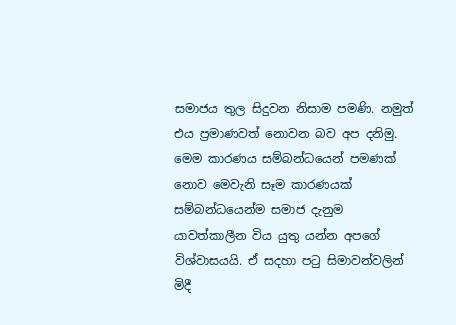සමාජය තුල සිදුවන නිසාම පමණි. නමුත් එය ප්‍රමාණවත් නොවන බව අප දනිමු. මෙම කාරණය සම්බන්ධයෙන් පමණක් නොව මෙවැනි සෑම කාරණයක් සම්බන්ධයෙන්ම සමාජ දැනුම යාවත්කාලීන විය යුතු යන්න අපගේ විශ්වාසයයි. ඒ සදහා පටු සිමාවන්වලින් මිදී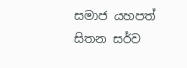සමාජ යහපත් සිතන සර්ව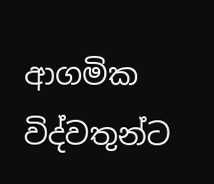ආගමික විද්වතුන්ට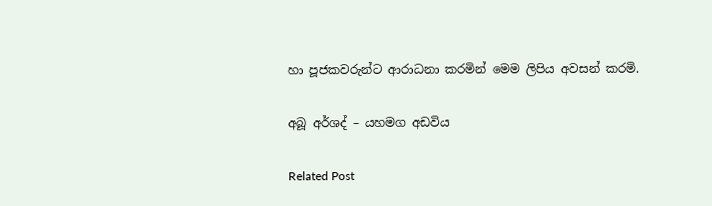හා පූජකවරුන්ට ආරාධනා කරමින් මෙම ලිපිය අවසන් කරමි.

අබූ අර්ශද් – යහමග අඩවිය

Related Post